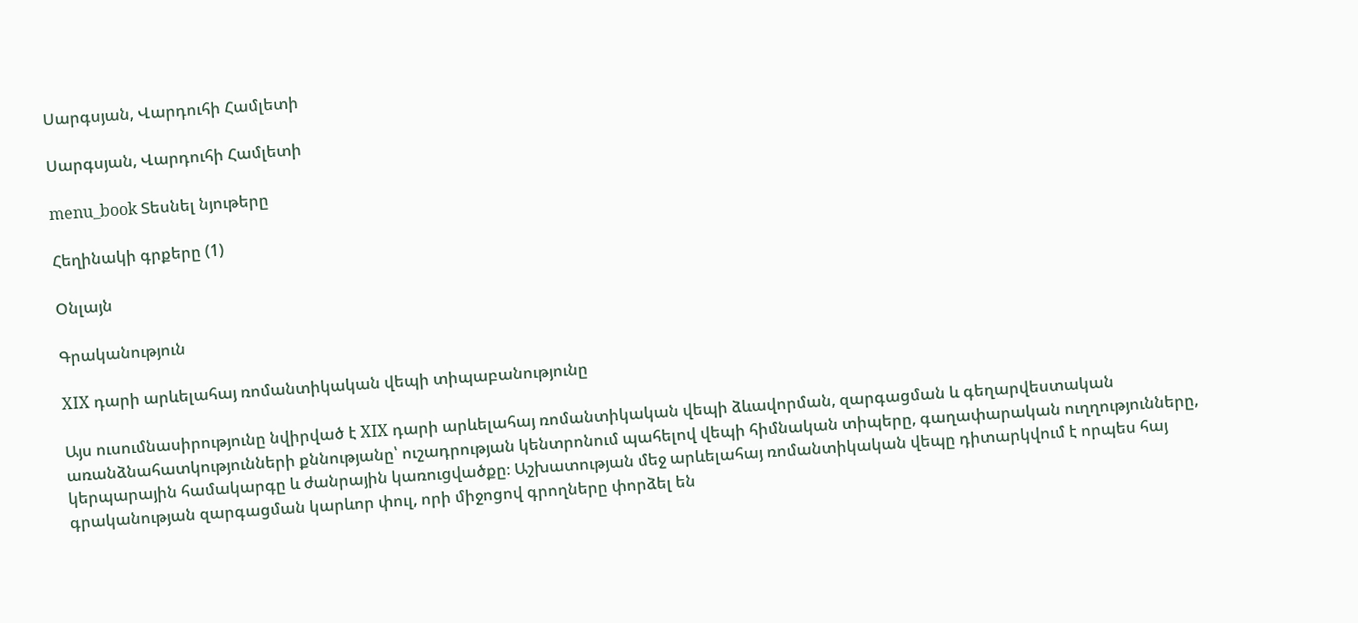Սարգսյան, Վարդուհի Համլետի

Սարգսյան, Վարդուհի Համլետի

menu_book Տեսնել նյութերը

Հեղինակի գրքերը (1)

Օնլայն

Գրականություն

XIX դարի արևելահայ ռոմանտիկական վեպի տիպաբանությունը

Այս ուսումնասիրությունը նվիրված է XIX դարի արևելահայ ռոմանտիկական վեպի ձևավորման, զարգացման և գեղարվեստական առանձնահատկությունների քննությանը՝ ուշադրության կենտրոնում պահելով վեպի հիմնական տիպերը, գաղափարական ուղղությունները, կերպարային համակարգը և ժանրային կառուցվածքը։ Աշխատության մեջ արևելահայ ռոմանտիկական վեպը դիտարկվում է որպես հայ գրականության զարգացման կարևոր փուլ, որի միջոցով գրողները փորձել են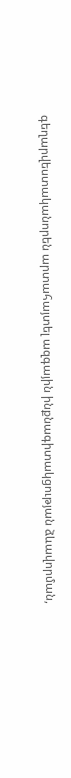գեղարվեստականորեն արտահայտել ազգային ինքնագիտակցության ձևավորման,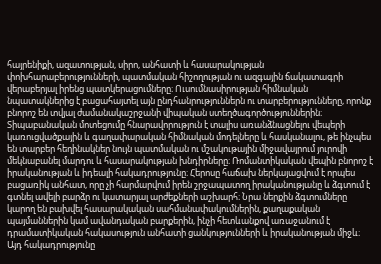հայրենիքի, ազատության, սիրո, անհատի և հասարակության փոխհարաբերությունների, պատմական հիշողության ու ազգային ճակատագրի վերաբերյալ իրենց պատկերացումները։ Ուսումնասիրության հիմնական նպատակներից է բացահայտել այն ընդհանրություններն ու տարբերությունները, որոնք բնորոշ են տվյալ ժամանակաշրջանի վիպական ստեղծագործություններին։ Տիպաբանական մոտեցումը հնարավորություն է տալիս առանձնացնելու վեպերի կառուցվածքային և գաղափարական հիմնական մոդելները և հասկանալու, թե ինչպես են տարբեր հեղինակներ նույն պատմական ու մշակութային միջավայրում յուրովի մեկնաբանել մարդու և հասարակության խնդիրները։ Ռոմանտիկական վեպին բնորոշ է իրականության և իդեալի հակադրությունը։ Հերոսը հաճախ ներկայացվում է որպես բացառիկ անհատ, որը չի հարմարվում իրեն շրջապատող իրականությանը և ձգտում է գտնել ավելի բարձր ու կատարյալ արժեքների աշխարհ։ Նրա ներքին ձգտումները կարող են բախվել հասարակական սահմանափակումներին, քաղաքական պայմաններին կամ ավանդական բարքերին, ինչի հետևանքով առաջանում է դրամատիկական հակասություն անհատի ցանկությունների և իրականության միջև։ Այդ հակադրությունը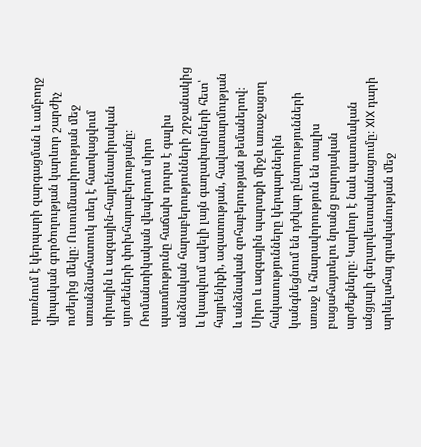դառնում է կերպարի զարգացման և ամբողջ վիպական գործողության կարևոր շարժիչ ուժերից մեկը։ Ուսումնասիրության մեջ առանձնահատուկ տեղ է հատկացվում սիրային և ազգային-հայրենասիրական սյուժեների փոխհարաբերությանը։ Ռոմանտիկական վեպերում սիրո պատմությունը հաճախ դուրս է գալիս անձնական հարաբերությունների շրջանակից և կապվում ավելի լայն գաղափարների հետ՝ հայրենիքի, ազատության, հավատարմության և անձնական զոհաբերության թեմաներով։ Սիրո և ազգային պարտքի միջև առաջացող հակասությունները կերպարներին կանգնեցնում են դժվար ընտրությունների առաջ և հնարավորություն են տալիս բացահայտելու նրանց բարոյական արժեքները։ Կարևոր է նաև պատմական անցյալի գեղարվեստականացումը։ XIX դարի արևելահայ գրականության մեջ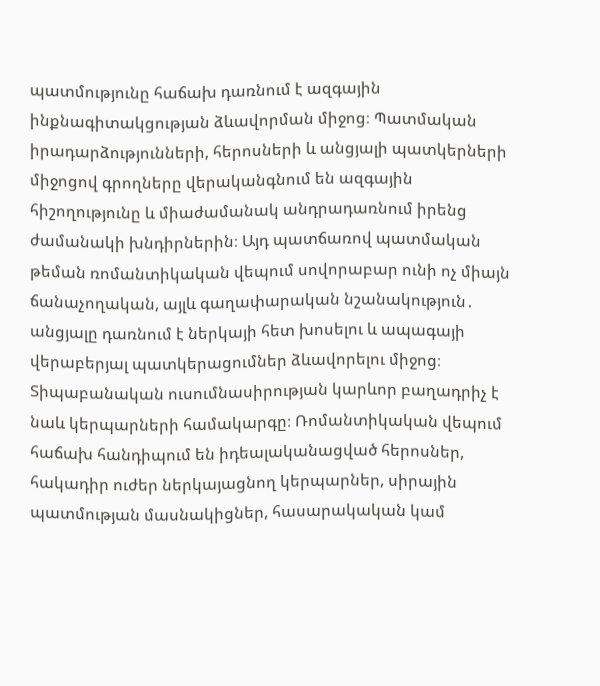պատմությունը հաճախ դառնում է ազգային ինքնագիտակցության ձևավորման միջոց։ Պատմական իրադարձությունների, հերոսների և անցյալի պատկերների միջոցով գրողները վերականգնում են ազգային հիշողությունը և միաժամանակ անդրադառնում իրենց ժամանակի խնդիրներին։ Այդ պատճառով պատմական թեման ռոմանտիկական վեպում սովորաբար ունի ոչ միայն ճանաչողական, այլև գաղափարական նշանակություն․ անցյալը դառնում է ներկայի հետ խոսելու և ապագայի վերաբերյալ պատկերացումներ ձևավորելու միջոց։ Տիպաբանական ուսումնասիրության կարևոր բաղադրիչ է նաև կերպարների համակարգը։ Ռոմանտիկական վեպում հաճախ հանդիպում են իդեալականացված հերոսներ, հակադիր ուժեր ներկայացնող կերպարներ, սիրային պատմության մասնակիցներ, հասարակական կամ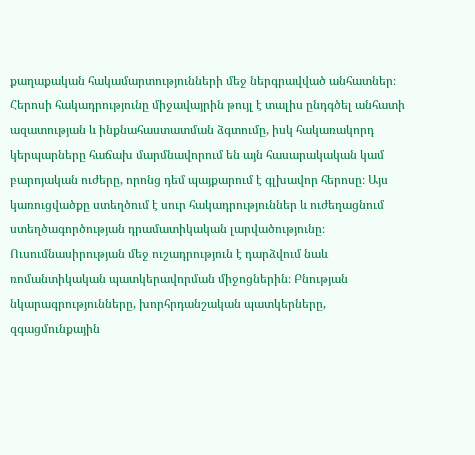քաղաքական հակամարտությունների մեջ ներգրավված անհատներ։ Հերոսի հակադրությունը միջավայրին թույլ է տալիս ընդգծել անհատի ազատության և ինքնահաստատման ձգտումը, իսկ հակառակորդ կերպարները հաճախ մարմնավորում են այն հասարակական կամ բարոյական ուժերը, որոնց դեմ պայքարում է գլխավոր հերոսը։ Այս կառուցվածքը ստեղծում է սուր հակադրություններ և ուժեղացնում ստեղծագործության դրամատիկական լարվածությունը։ Ուսումնասիրության մեջ ուշադրություն է դարձվում նաև ռոմանտիկական պատկերավորման միջոցներին։ Բնության նկարագրությունները, խորհրդանշական պատկերները, զգացմունքային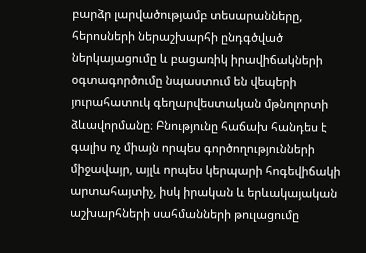բարձր լարվածությամբ տեսարանները, հերոսների ներաշխարհի ընդգծված ներկայացումը և բացառիկ իրավիճակների օգտագործումը նպաստում են վեպերի յուրահատուկ գեղարվեստական մթնոլորտի ձևավորմանը։ Բնությունը հաճախ հանդես է գալիս ոչ միայն որպես գործողությունների միջավայր, այլև որպես կերպարի հոգեվիճակի արտահայտիչ, իսկ իրական և երևակայական աշխարհների սահմանների թուլացումը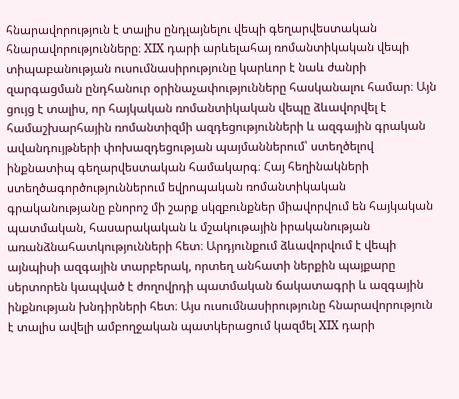հնարավորություն է տալիս ընդլայնելու վեպի գեղարվեստական հնարավորությունները։ XIX դարի արևելահայ ռոմանտիկական վեպի տիպաբանության ուսումնասիրությունը կարևոր է նաև ժանրի զարգացման ընդհանուր օրինաչափությունները հասկանալու համար։ Այն ցույց է տալիս, որ հայկական ռոմանտիկական վեպը ձևավորվել է համաշխարհային ռոմանտիզմի ազդեցությունների և ազգային գրական ավանդույթների փոխազդեցության պայմաններում՝ ստեղծելով ինքնատիպ գեղարվեստական համակարգ։ Հայ հեղինակների ստեղծագործություններում եվրոպական ռոմանտիկական գրականությանը բնորոշ մի շարք սկզբունքներ միավորվում են հայկական պատմական, հասարակական և մշակութային իրականության առանձնահատկությունների հետ։ Արդյունքում ձևավորվում է վեպի այնպիսի ազգային տարբերակ, որտեղ անհատի ներքին պայքարը սերտորեն կապված է ժողովրդի պատմական ճակատագրի և ազգային ինքնության խնդիրների հետ։ Այս ուսումնասիրությունը հնարավորություն է տալիս ավելի ամբողջական պատկերացում կազմել XIX դարի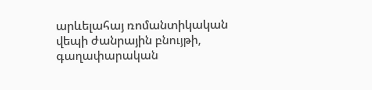արևելահայ ռոմանտիկական վեպի ժանրային բնույթի, գաղափարական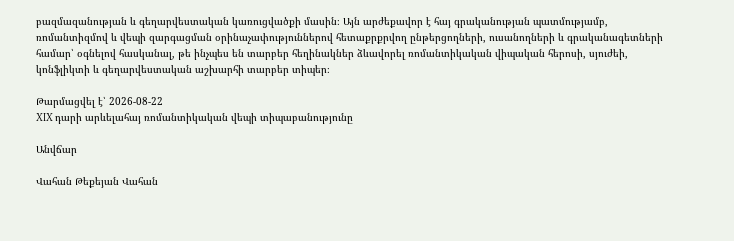բազմազանության և գեղարվեստական կառուցվածքի մասին։ Այն արժեքավոր է հայ գրականության պատմությամբ, ռոմանտիզմով և վեպի զարգացման օրինաչափություններով հետաքրքրվող ընթերցողների, ուսանողների և գրականագետների համար՝ օգնելով հասկանալ, թե ինչպես են տարբեր հեղինակներ ձևավորել ռոմանտիկական վիպական հերոսի, սյուժեի, կոնֆլիկտի և գեղարվեստական աշխարհի տարբեր տիպեր։

Թարմացվել է՝ 2026-08-22
XIX դարի արևելահայ ռոմանտիկական վեպի տիպաբանությունը

Անվճար

Վահան Թեքեյան Վահան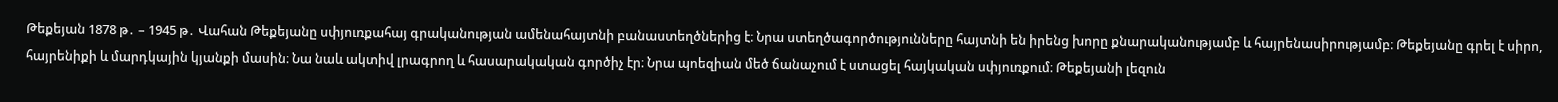Թեքեյան 1878 թ․ – 1945 թ․ Վահան Թեքեյանը սփյուռքահայ գրականության ամենահայտնի բանաստեղծներից է։ Նրա ստեղծագործությունները հայտնի են իրենց խորը քնարականությամբ և հայրենասիրությամբ։ Թեքեյանը գրել է սիրո, հայրենիքի և մարդկային կյանքի մասին։ Նա նաև ակտիվ լրագրող և հասարակական գործիչ էր։ Նրա պոեզիան մեծ ճանաչում է ստացել հայկական սփյուռքում։ Թեքեյանի լեզուն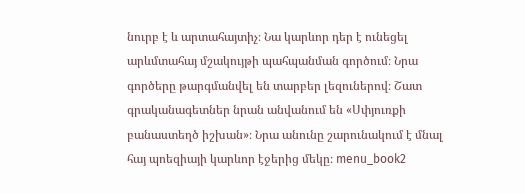նուրբ է և արտահայտիչ։ Նա կարևոր դեր է ունեցել արևմտահայ մշակույթի պահպանման գործում։ Նրա գործերը թարգմանվել են տարբեր լեզուներով։ Շատ գրականագետներ նրան անվանում են «Սփյուռքի բանաստեղծ իշխան»։ Նրա անունը շարունակում է մնալ հայ պոեզիայի կարևոր էջերից մեկը։ menu_book2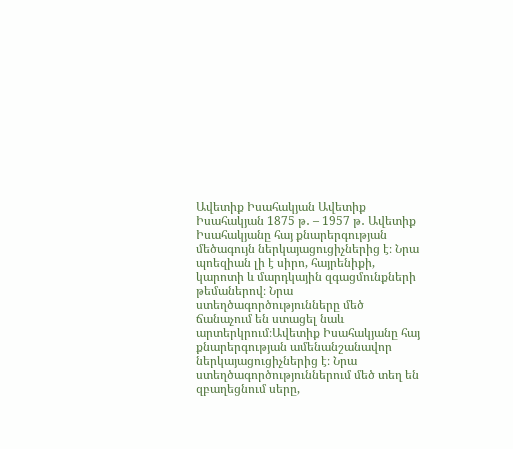Ավետիք Իսահակյան Ավետիք Իսահակյան 1875 թ․ – 1957 թ․ Ավետիք Իսահակյանը հայ քնարերգության մեծագույն ներկայացուցիչներից է։ Նրա պոեզիան լի է սիրո, հայրենիքի, կարոտի և մարդկային զգացմունքների թեմաներով։ Նրա ստեղծագործությունները մեծ ճանաչում են ստացել նաև արտերկրում։Ավետիք Իսահակյանը հայ քնարերգության ամենանշանավոր ներկայացուցիչներից է։ Նրա ստեղծագործություններում մեծ տեղ են զբաղեցնում սերը,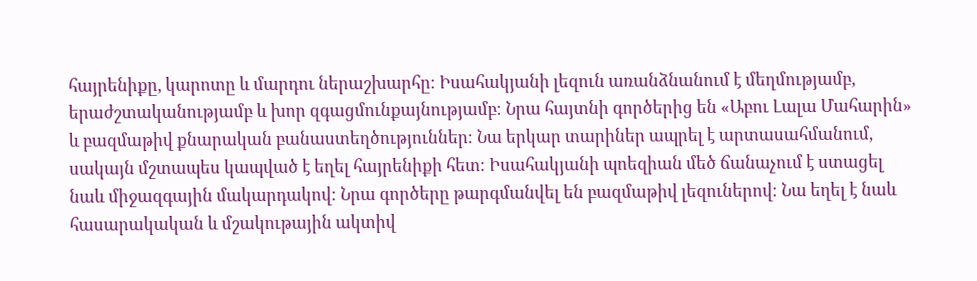հայրենիքը, կարոտը և մարդու ներաշխարհը։ Իսահակյանի լեզուն առանձնանում է մեղմությամբ, երաժշտականությամբ և խոր զգացմունքայնությամբ։ Նրա հայտնի գործերից են «Աբու Լալա Մահարին» և բազմաթիվ քնարական բանաստեղծություններ։ Նա երկար տարիներ ապրել է արտասահմանում, սակայն մշտապես կապված է եղել հայրենիքի հետ։ Իսահակյանի պոեզիան մեծ ճանաչում է ստացել նաև միջազգային մակարդակով։ Նրա գործերը թարգմանվել են բազմաթիվ լեզուներով։ Նա եղել է նաև հասարակական և մշակութային ակտիվ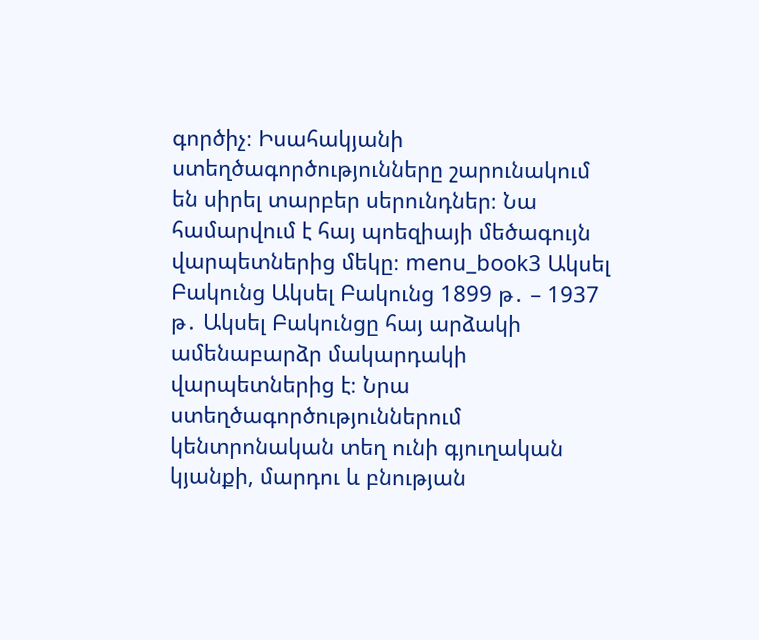գործիչ։ Իսահակյանի ստեղծագործությունները շարունակում են սիրել տարբեր սերունդներ։ Նա համարվում է հայ պոեզիայի մեծագույն վարպետներից մեկը։ menu_book3 Ակսել Բակունց Ակսել Բակունց 1899 թ․ – 1937 թ․ Ակսել Բակունցը հայ արձակի ամենաբարձր մակարդակի վարպետներից է։ Նրա ստեղծագործություններում կենտրոնական տեղ ունի գյուղական կյանքի, մարդու և բնության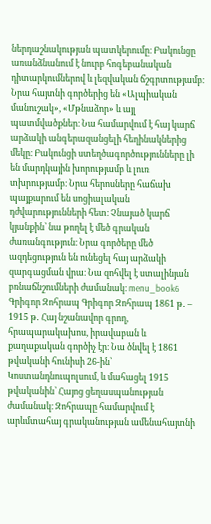ներդաշնակության պատկերումը։ Բակունցը առանձնանում է նուրբ հոգեբանական դիտարկումներով և լեզվական ճշգրտությամբ։ Նրա հայտնի գործերից են «Ալպիական մանուշակ», «Մթնաձոր» և այլ պատմվածքներ։ Նա համարվում է հայ կարճ արձակի անգերազանցելի հեղինակներից մեկը։ Բակունցի ստեղծագործությունները լի են մարդկային խորությամբ և լուռ տխրությամբ։ Նրա հերոսները հաճախ պայքարում են սոցիալական դժվարությունների հետ։ Չնայած կարճ կյանքին՝ նա թողել է մեծ գրական ժառանգություն։ Նրա գործերը մեծ ազդեցություն են ունեցել հայ արձակի զարգացման վրա։ Նա զոհվել է ստալինյան բռնաճնշումների ժամանակ։ menu_book6 Գրիգոր Զոհրապ Գրիգոր Զոհրապ 1861 թ․ – 1915 թ․ Հայ նշանավոր գրող, հրապարակախոս, իրավաբան և քաղաքական գործիչ էր։ Նա ծնվել է 1861 թվականի հունիսի 26-ին՝ Կոստանդնուպոլսում, և մահացել 1915 թվականին՝ Հայոց ցեղասպանության ժամանակ։ Զոհրապը համարվում է արևմտահայ գրականության ամենահայտնի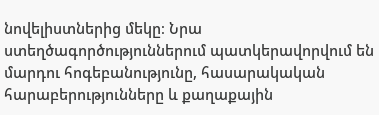նովելիստներից մեկը։ Նրա ստեղծագործություններում պատկերավորվում են մարդու հոգեբանությունը, հասարակական հարաբերությունները և քաղաքային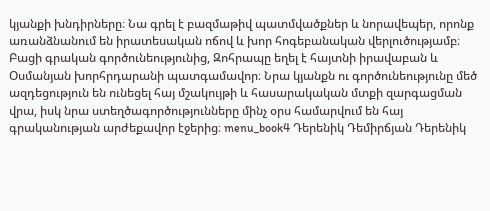կյանքի խնդիրները։ Նա գրել է բազմաթիվ պատմվածքներ և նորավեպեր, որոնք առանձնանում են իրատեսական ոճով և խոր հոգեբանական վերլուծությամբ։ Բացի գրական գործունեությունից, Զոհրապը եղել է հայտնի իրավաբան և Օսմանյան խորհրդարանի պատգամավոր։ Նրա կյանքն ու գործունեությունը մեծ ազդեցություն են ունեցել հայ մշակույթի և հասարակական մտքի զարգացման վրա, իսկ նրա ստեղծագործությունները մինչ օրս համարվում են հայ գրականության արժեքավոր էջերից։ menu_book4 Դերենիկ Դեմիրճյան Դերենիկ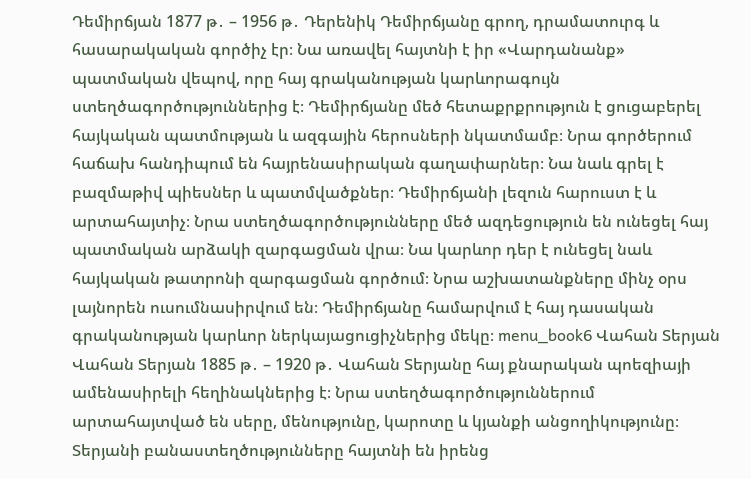Դեմիրճյան 1877 թ․ – 1956 թ․ Դերենիկ Դեմիրճյանը գրող, դրամատուրգ և հասարակական գործիչ էր։ Նա առավել հայտնի է իր «Վարդանանք» պատմական վեպով, որը հայ գրականության կարևորագույն ստեղծագործություններից է։ Դեմիրճյանը մեծ հետաքրքրություն է ցուցաբերել հայկական պատմության և ազգային հերոսների նկատմամբ։ Նրա գործերում հաճախ հանդիպում են հայրենասիրական գաղափարներ։ Նա նաև գրել է բազմաթիվ պիեսներ և պատմվածքներ։ Դեմիրճյանի լեզուն հարուստ է և արտահայտիչ։ Նրա ստեղծագործությունները մեծ ազդեցություն են ունեցել հայ պատմական արձակի զարգացման վրա։ Նա կարևոր դեր է ունեցել նաև հայկական թատրոնի զարգացման գործում։ Նրա աշխատանքները մինչ օրս լայնորեն ուսումնասիրվում են։ Դեմիրճյանը համարվում է հայ դասական գրականության կարևոր ներկայացուցիչներից մեկը։ menu_book6 Վահան Տերյան Վահան Տերյան 1885 թ․ – 1920 թ․ Վահան Տերյանը հայ քնարական պոեզիայի ամենասիրելի հեղինակներից է։ Նրա ստեղծագործություններում արտահայտված են սերը, մենությունը, կարոտը և կյանքի անցողիկությունը։ Տերյանի բանաստեղծությունները հայտնի են իրենց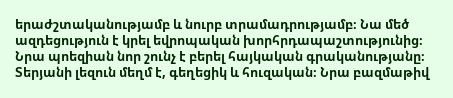երաժշտականությամբ և նուրբ տրամադրությամբ։ Նա մեծ ազդեցություն է կրել եվրոպական խորհրդապաշտությունից։ Նրա պոեզիան նոր շունչ է բերել հայկական գրականությանը։ Տերյանի լեզուն մեղմ է, գեղեցիկ և հուզական։ Նրա բազմաթիվ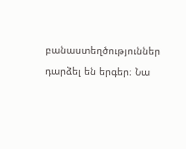բանաստեղծություններ դարձել են երգեր։ Նա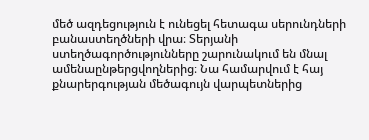մեծ ազդեցություն է ունեցել հետագա սերունդների բանաստեղծների վրա։ Տերյանի ստեղծագործությունները շարունակում են մնալ ամենաընթերցվողներից։ Նա համարվում է հայ քնարերգության մեծագույն վարպետներից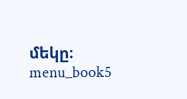մեկը։ menu_book5